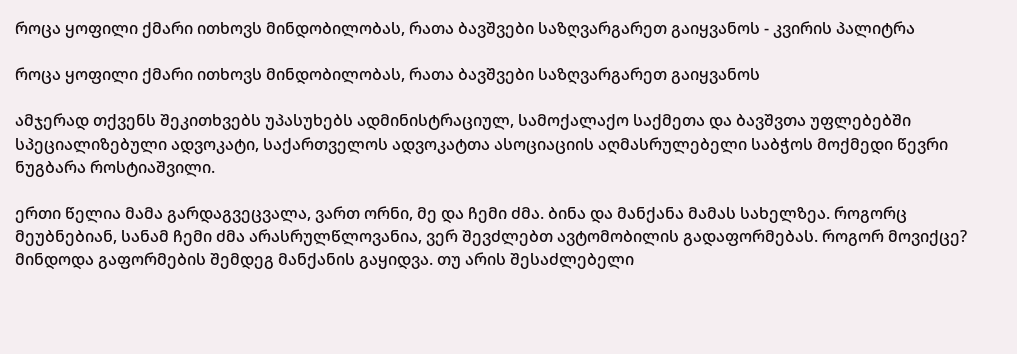როცა ყოფილი ქმარი ითხოვს მინდობილობას, რათა ბავშვები საზღვარგარეთ გაიყვანოს - კვირის პალიტრა

როცა ყოფილი ქმარი ითხოვს მინდობილობას, რათა ბავშვები საზღვარგარეთ გაიყვანოს

ამჯერად თქვენს შეკითხვებს უპასუხებს ადმინისტრაციულ, სამოქალაქო საქმეთა და ბავშვთა უფლებებში სპეციალიზებული ადვოკატი, საქართველოს ადვოკატთა ასოციაციის აღმასრულებელი საბჭოს მოქმედი წევრი ნუგბარა როსტიაშვილი.

ერთი წელია მამა გარდაგვეცვალა, ვართ ორნი, მე და ჩემი ძმა. ბინა და მანქანა მამას სახელზეა. როგორც მეუბნებიან, სანამ ჩემი ძმა არასრულწლოვანია, ვერ შევძლებთ ავტომობილის გადაფორმებას. როგორ მოვიქცე? მინდოდა გაფორმების შემდეგ მანქანის გაყიდვა. თუ არის შესაძლებელი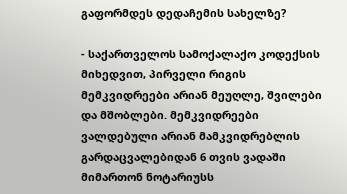გაფორმდეს დედაჩემის სახელზე?

- საქართველოს სამოქალაქო კოდექსის მიხედვით, პირველი რიგის მემკვიდრეები არიან მეუღლე, შვილები და მშობლები. მემკვიდრეები ვალდებული არიან მამკვიდრებლის გარდაცვალებიდან 6 თვის ვადაში მიმართონ ნოტარიუსს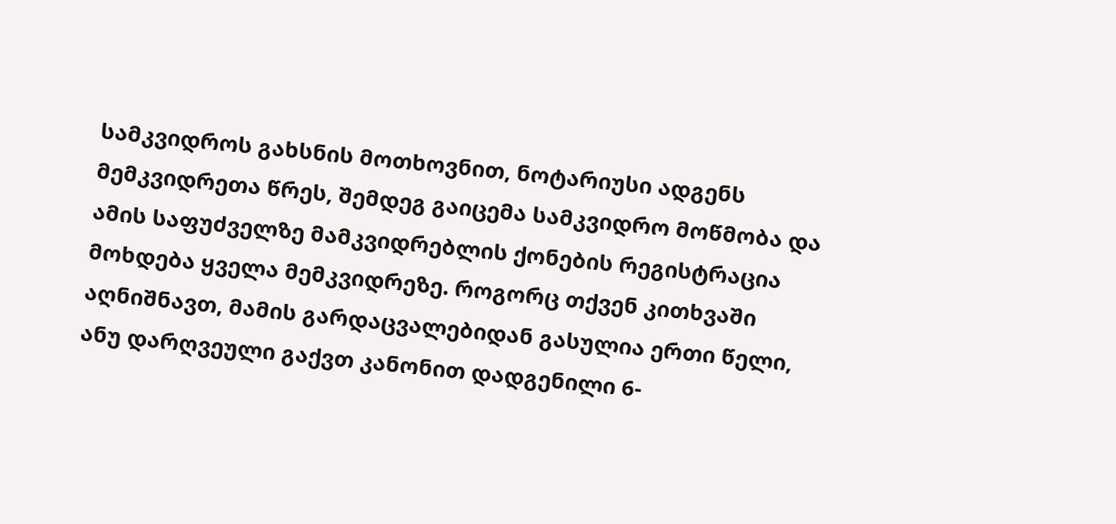სამკვიდროს გახსნის მოთხოვნით, ნოტარიუსი ადგენს მემკვიდრეთა წრეს, შემდეგ გაიცემა სამკვიდრო მოწმობა და ამის საფუძველზე მამკვიდრებლის ქონების რეგისტრაცია მოხდება ყველა მემკვიდრეზე. როგორც თქვენ კითხვაში აღნიშნავთ, მამის გარდაცვალებიდან გასულია ერთი წელი, ანუ დარღვეული გაქვთ კანონით დადგენილი 6-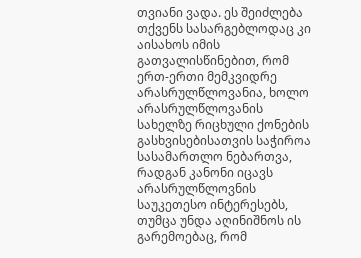თვიანი ვადა. ეს შეიძლება თქვენს სასარგებლოდაც კი აისახოს იმის გათვალისწინებით, რომ ერთ-ერთი მემკვიდრე არასრულწლოვანია, ხოლო არასრულწლოვანის სახელზე რიცხული ქონების გასხვისებისათვის საჭიროა სასამართლო ნებართვა, რადგან კანონი იცავს არასრულწლოვნის საუკეთესო ინტერესებს, თუმცა უნდა აღინიშნოს ის გარემოებაც, რომ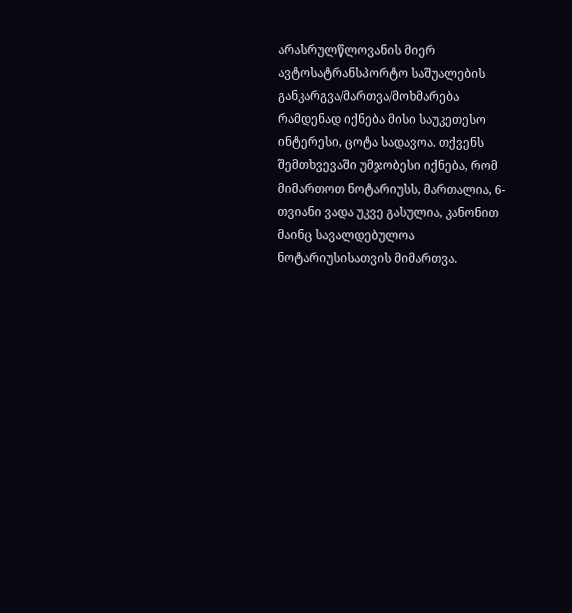არასრულწლოვანის მიერ ავტოსატრანსპორტო საშუალების განკარგვა/მართვა/მოხმარება რამდენად იქნება მისი საუკეთესო ინტერესი, ცოტა სადავოა. თქვენს შემთხვევაში უმჯობესი იქნება, რომ მიმართოთ ნოტარიუსს, მართალია, 6-თვიანი ვადა უკვე გასულია, კანონით მაინც სავალდებულოა ნოტარიუსისათვის მიმართვა.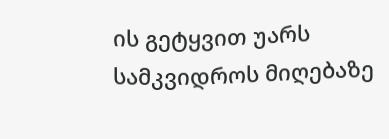ის გეტყვით უარს სამკვიდროს მიღებაზე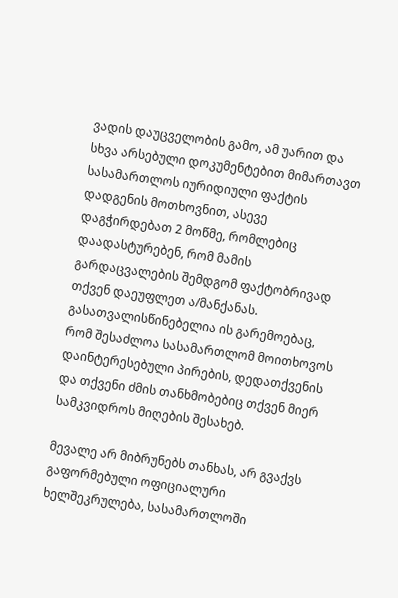ვადის დაუცველობის გამო, ამ უარით და სხვა არსებული დოკუმენტებით მიმართავთ სასამართლოს იურიდიული ფაქტის დადგენის მოთხოვნით, ასევე დაგჭირდებათ 2 მოწმე, რომლებიც დაადასტურებენ, რომ მამის გარდაცვალების შემდგომ ფაქტობრივად თქვენ დაეუფლეთ ა/მანქანას. გასათვალისწინებელია ის გარემოებაც, რომ შესაძლოა სასამართლომ მოითხოვოს დაინტერესებული პირების, დედათქვენის და თქვენი ძმის თანხმობებიც თქვენ მიერ სამკვიდროს მიღების შესახებ.

მევალე არ მიბრუნებს თანხას, არ გვაქვს გაფორმებული ოფიციალური ხელშეკრულება, სასამართლოში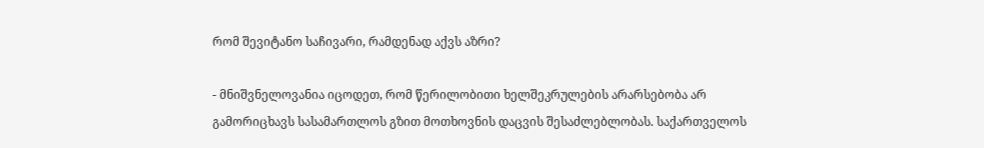რომ შევიტანო საჩივარი, რამდენად აქვს აზრი?

- მნიშვნელოვანია იცოდეთ, რომ წერილობითი ხელშეკრულების არარსებობა არ გამორიცხავს სასამართლოს გზით მოთხოვნის დაცვის შესაძლებლობას. საქართველოს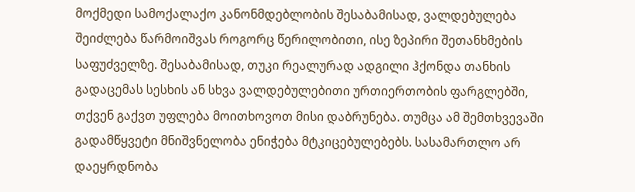მოქმედი სამოქალაქო კანონმდებლობის შესაბამისად, ვალდებულება შეიძლება წარმოიშვას როგორც წერილობითი, ისე ზეპირი შეთანხმების საფუძველზე. შესაბამისად, თუკი რეალურად ადგილი ჰქონდა თანხის გადაცემას სესხის ან სხვა ვალდებულებითი ურთიერთობის ფარგლებში, თქვენ გაქვთ უფლება მოითხოვოთ მისი დაბრუნება. თუმცა ამ შემთხვევაში გადამწყვეტი მნიშვნელობა ენიჭება მტკიცებულებებს. სასამართლო არ დაეყრდნობა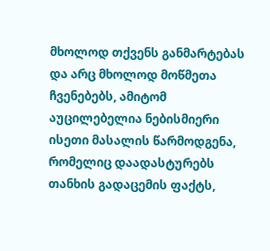მხოლოდ თქვენს განმარტებას და არც მხოლოდ მოწმეთა ჩვენებებს, ამიტომ აუცილებელია ნებისმიერი ისეთი მასალის წარმოდგენა, რომელიც დაადასტურებს თანხის გადაცემის ფაქტს,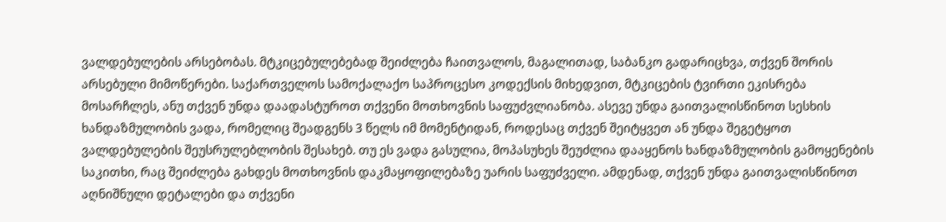ვალდებულების არსებობას. მტკიცებულებებად შეიძლება ჩაითვალოს, მაგალითად, საბანკო გადარიცხვა, თქვენ შორის არსებული მიმოწერები. საქართველოს სამოქალაქო საპროცესო კოდექსის მიხედვით, მტკიცების ტვირთი ეკისრება მოსარჩლეს, ანუ თქვენ უნდა დაადასტუროთ თქვენი მოთხოვნის საფუძვლიანობა. ასევე უნდა გაითვალისწინოთ სესხის ხანდაზმულობის ვადა, რომელიც შეადგენს 3 წელს იმ მომენტიდან, როდესაც თქვენ შეიტყვეთ ან უნდა შეგეტყოთ ვალდებულების შეუსრულებლობის შესახებ. თუ ეს ვადა გასულია, მოპასუხეს შეუძლია დააყენოს ხანდაზმულობის გამოყენების საკითხი, რაც შეიძლება გახდეს მოთხოვნის დაკმაყოფილებაზე უარის საფუძველი. ამდენად, თქვენ უნდა გაითვალისწინოთ აღნიშნული დეტალები და თქვენი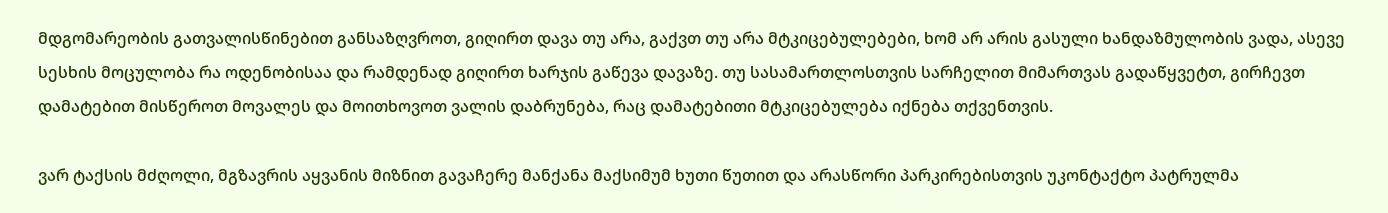მდგომარეობის გათვალისწინებით განსაზღვროთ, გიღირთ დავა თუ არა, გაქვთ თუ არა მტკიცებულებები, ხომ არ არის გასული ხანდაზმულობის ვადა, ასევე სესხის მოცულობა რა ოდენობისაა და რამდენად გიღირთ ხარჯის გაწევა დავაზე. თუ სასამართლოსთვის სარჩელით მიმართვას გადაწყვეტთ, გირჩევთ დამატებით მისწეროთ მოვალეს და მოითხოვოთ ვალის დაბრუნება, რაც დამატებითი მტკიცებულება იქნება თქვენთვის.

ვარ ტაქსის მძღოლი, მგზავრის აყვანის მიზნით გავაჩერე მანქანა მაქსიმუმ ხუთი წუთით და არასწორი პარკირებისთვის უკონტაქტო პატრულმა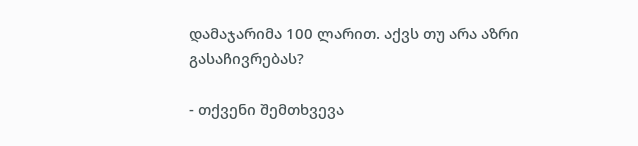დამაჯარიმა 100 ლარით. აქვს თუ არა აზრი გასაჩივრებას?

- თქვენი შემთხვევა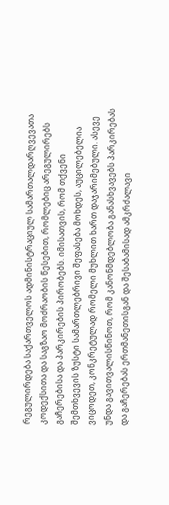რეგულირდება საქართველოს ადმინისტრაციულ სამართალდარღვევათა კოდექსითა და საგზაო მოძრაობის წესებით, რომლებიც არეგულირებს გაჩერებისა და პარკირების პირობებს. იმისათვის, რომ თქვენი შემთხვევის ზუსტი სამართლებრივი შეფასება მოხდეს, აუცილებელია ვიცოდეთ, კონკრეტულად რომელი მუხლით ხართ დაჯარიმებული. ასევე უნდა გავითვალისწინოთ, რომ კანონმდებლობა განასხვავებს პარკირებას და გაჩერებას ერთმანეთისგან და შესაბამისად ამკრძალავი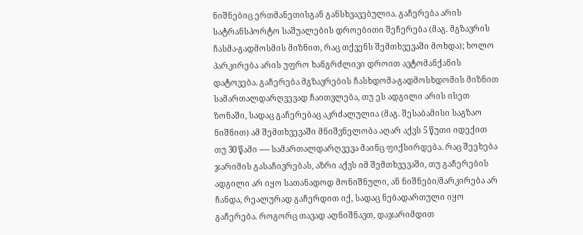ნიშნებიც ერთმანეთისგან განსხვავებულია. გაჩერება არის სატრანსპორტო საშუალების დროებითი შეჩერება (მაგ. მგზავრის ჩასმა-გადმოსმის მიზნით, რაც თქვენს შემთხვევაში მოხდა); ხოლო პარკირება არის უფრო ხანგრძლივი დროით ავტომანქანის დატოვება. გაჩერება მგზავრების ჩასხდომა-გადმოსხდომის მიზნით სამართალდარღვევად ჩაითვლება, თუ ეს ადგილი არის ისეთ ზონაში, სადაც გაჩერებაც აკრძალულია (მაგ. შესაბამისი საგზაო ნიშნით) ამ შემთხვევაში მნიშვნელობა აღარ აქვს 5 წუთი იდექით თუ 30 წამი -— სამართალდარღვევა მაინც ფიქსირდება. რაც შეეხება ჯარიმის გასაჩივრებას, აზრი აქვს იმ შემთხვევაში, თუ გაჩერების ადგილი არ იყო სათანადოდ მონიშნული, ან ნიშნები/მარკირება არ ჩანდა, რეალურად გაჩერდით იქ, სადაც ნებადართული იყო გაჩერება. როგორც თავად აღნიშნავთ, დაჯარიმდით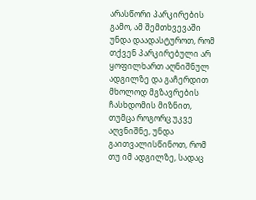არასწორი პარკირების გამო, ამ შემთხვევაში უნდა დაადასტუროთ, რომ თქვენ პარკირებული არ ყოფილხართ აღნიშნულ ადგილზე და გაჩერდით მხოლოდ მგზავრების ჩასხდომის მიზნით, თუმცა როგორც უკვე აღვნიშნე, უნდა გაითვალისწინოთ, რომ თუ იმ ადგილზე, სადაც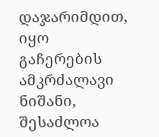დაჯარიმდით, იყო გაჩერების ამკრძალავი ნიშანი, შესაძლოა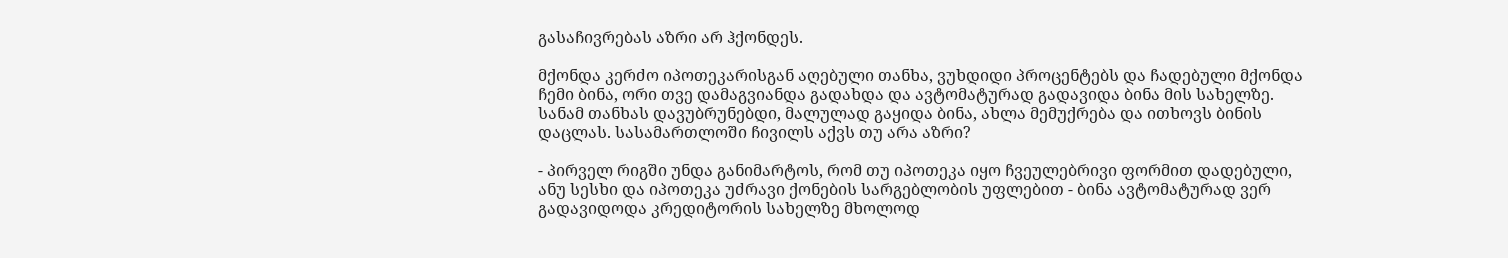გასაჩივრებას აზრი არ ჰქონდეს.

მქონდა კერძო იპოთეკარისგან აღებული თანხა, ვუხდიდი პროცენტებს და ჩადებული მქონდა ჩემი ბინა, ორი თვე დამაგვიანდა გადახდა და ავტომატურად გადავიდა ბინა მის სახელზე. სანამ თანხას დავუბრუნებდი, მალულად გაყიდა ბინა, ახლა მემუქრება და ითხოვს ბინის დაცლას. სასამართლოში ჩივილს აქვს თუ არა აზრი?

- პირველ რიგში უნდა განიმარტოს, რომ თუ იპოთეკა იყო ჩვეულებრივი ფორმით დადებული, ანუ სესხი და იპოთეკა უძრავი ქონების სარგებლობის უფლებით - ბინა ავტომატურად ვერ გადავიდოდა კრედიტორის სახელზე მხოლოდ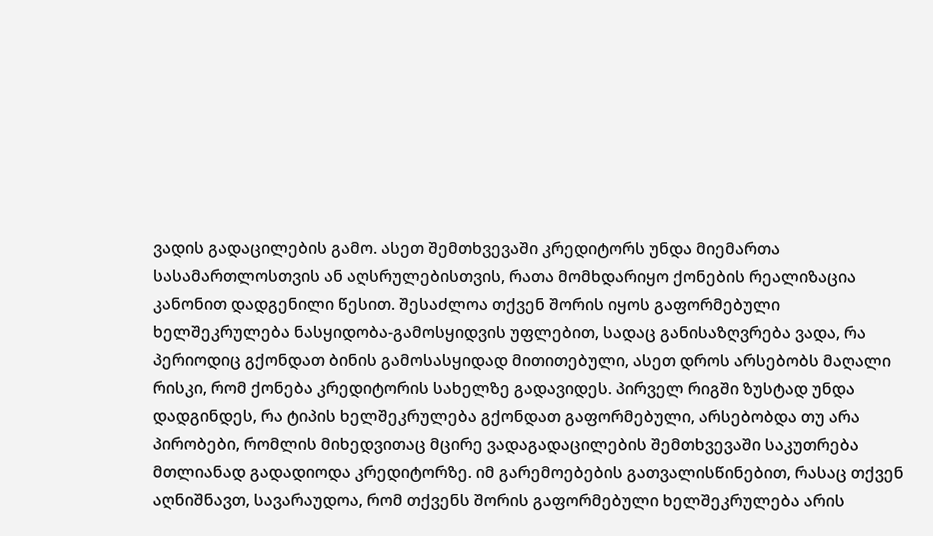ვადის გადაცილების გამო. ასეთ შემთხვევაში კრედიტორს უნდა მიემართა სასამართლოსთვის ან აღსრულებისთვის, რათა მომხდარიყო ქონების რეალიზაცია კანონით დადგენილი წესით. შესაძლოა თქვენ შორის იყოს გაფორმებული ხელშეკრულება ნასყიდობა-გამოსყიდვის უფლებით, სადაც განისაზღვრება ვადა, რა პერიოდიც გქონდათ ბინის გამოსასყიდად მითითებული, ასეთ დროს არსებობს მაღალი რისკი, რომ ქონება კრედიტორის სახელზე გადავიდეს. პირველ რიგში ზუსტად უნდა დადგინდეს, რა ტიპის ხელშეკრულება გქონდათ გაფორმებული, არსებობდა თუ არა პირობები, რომლის მიხედვითაც მცირე ვადაგადაცილების შემთხვევაში საკუთრება მთლიანად გადადიოდა კრედიტორზე. იმ გარემოებების გათვალისწინებით, რასაც თქვენ აღნიშნავთ, სავარაუდოა, რომ თქვენს შორის გაფორმებული ხელშეკრულება არის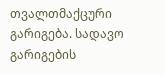თვალთმაქცური გარიგება. სადავო გარიგების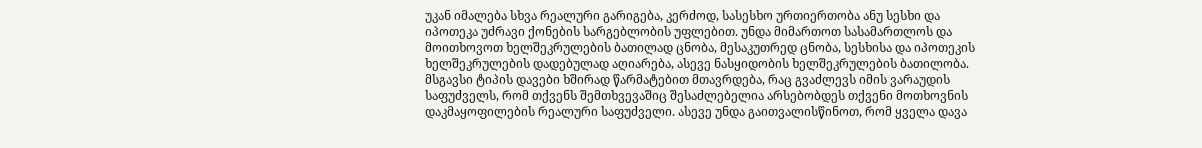უკან იმალება სხვა რეალური გარიგება, კერძოდ, სასესხო ურთიერთობა ანუ სესხი და იპოთეკა უძრავი ქონების სარგებლობის უფლებით. უნდა მიმართოთ სასამართლოს და მოითხოვოთ ხელშეკრულების ბათილად ცნობა, მესაკუთრედ ცნობა, სესხისა და იპოთეკის ხელშეკრულების დადებულად აღიარება, ასევე ნასყიდობის ხელშეკრულების ბათილობა. მსგავსი ტიპის დავები ხშირად წარმატებით მთავრდება, რაც გვაძლევს იმის ვარაუდის საფუძველს, რომ თქვენს შემთხვევაშიც შესაძლებელია არსებობდეს თქვენი მოთხოვნის დაკმაყოფილების რეალური საფუძველი. ასევე უნდა გაითვალისწინოთ, რომ ყველა დავა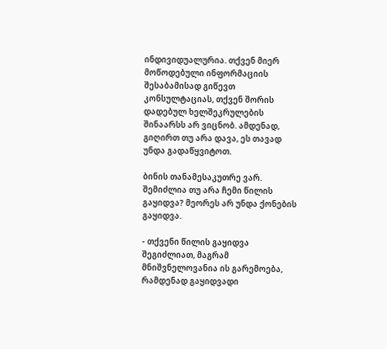ინდივიდუალურია. თქვენ მიერ მოწოდებული ინფორმაციის შესაბამისად გიწევთ კონსულტაციას, თქვენ შორის დადებულ ხელშეკრულების შინაარსს არ ვიცნობ. ამდენად, გიღირთ თუ არა დავა, ეს თავად უნდა გადაწყვიტოთ.

ბინის თანამესაკუთრე ვარ. შემიძლია თუ არა ჩემი წილის გაყიდვა? მეორეს არ უნდა ქონების გაყიდვა.

- თქვენი წილის გაყიდვა შეგიძლიათ, მაგრამ მნიშვნელოვანია ის გარემოება, რამდენად გაყიდვადი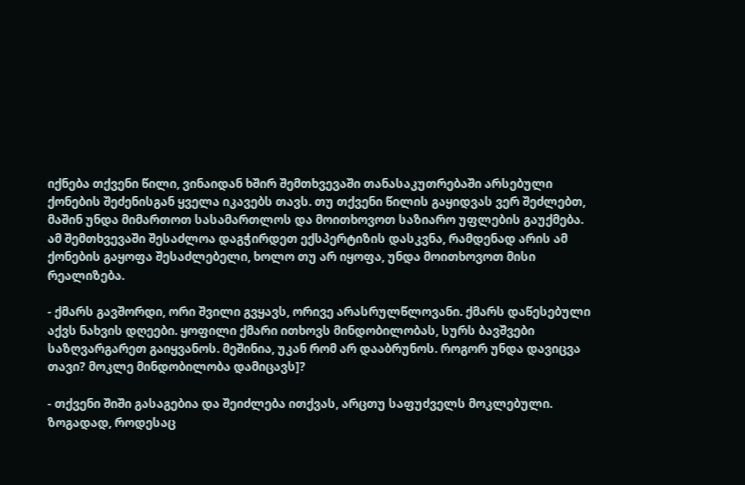იქნება თქვენი წილი, ვინაიდან ხშირ შემთხვევაში თანასაკუთრებაში არსებული ქონების შეძენისგან ყველა იკავებს თავს. თუ თქვენი წილის გაყიდვას ვერ შეძლებთ, მაშინ უნდა მიმართოთ სასამართლოს და მოითხოვოთ საზიარო უფლების გაუქმება. ამ შემთხვევაში შესაძლოა დაგჭირდეთ ექსპერტიზის დასკვნა, რამდენად არის ამ ქონების გაყოფა შესაძლებელი, ხოლო თუ არ იყოფა, უნდა მოითხოვოთ მისი რეალიზება.

- ქმარს გავშორდი, ორი შვილი გვყავს, ორივე არასრულწლოვანი. ქმარს დაწესებული აქვს ნახვის დღეები. ყოფილი ქმარი ითხოვს მინდობილობას, სურს ბავშვები საზღვარგარეთ გაიყვანოს. მეშინია, უკან რომ არ დააბრუნოს. როგორ უნდა დავიცვა თავი? მოკლე მინდობილობა დამიცავს]?

- თქვენი შიში გასაგებია და შეიძლება ითქვას, არცთუ საფუძველს მოკლებული. ზოგადად, როდესაც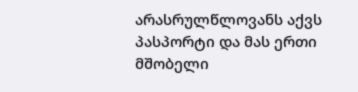არასრულწლოვანს აქვს პასპორტი და მას ერთი მშობელი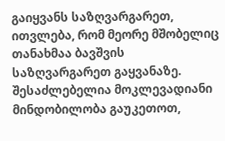გაიყვანს საზღვარგარეთ, ითვლება, რომ მეორე მშობელიც თანახმაა ბავშვის საზღვარგარეთ გაყვანაზე. შესაძლებელია მოკლევადიანი მინდობილობა გაუკეთოთ,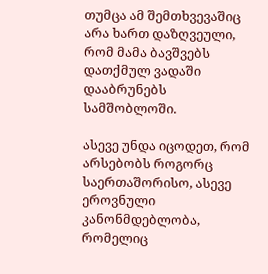თუმცა ამ შემთხვევაშიც არა ხართ დაზღვეული, რომ მამა ბავშვებს დათქმულ ვადაში დააბრუნებს სამშობლოში.

ასევე უნდა იცოდეთ, რომ არსებობს როგორც საერთაშორისო, ასევე ეროვნული კანონმდებლობა, რომელიც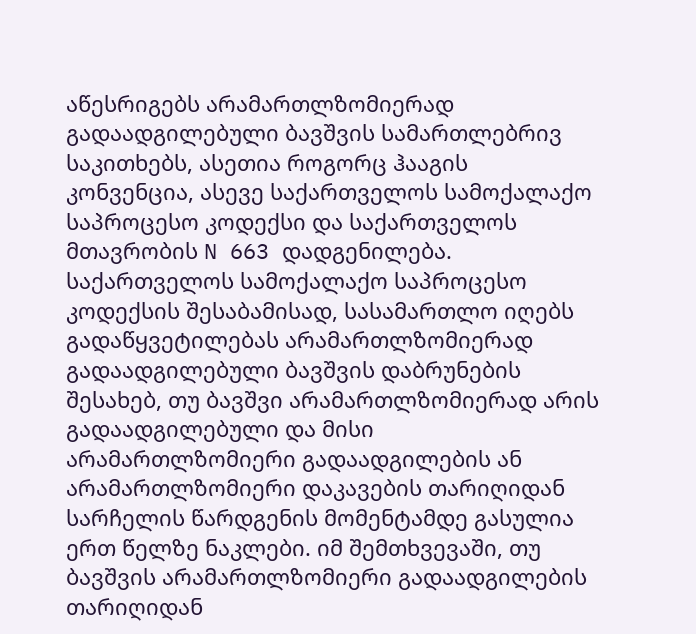აწესრიგებს არამართლზომიერად გადაადგილებული ბავშვის სამართლებრივ საკითხებს, ასეთია როგორც ჰააგის კონვენცია, ასევე საქართველოს სამოქალაქო საპროცესო კოდექსი და საქართველოს მთავრობის N 663 დადგენილება. საქართველოს სამოქალაქო საპროცესო კოდექსის შესაბამისად, სასამართლო იღებს გადაწყვეტილებას არამართლზომიერად გადაადგილებული ბავშვის დაბრუნების შესახებ, თუ ბავშვი არამართლზომიერად არის გადაადგილებული და მისი არამართლზომიერი გადაადგილების ან არამართლზომიერი დაკავების თარიღიდან სარჩელის წარდგენის მომენტამდე გასულია ერთ წელზე ნაკლები. იმ შემთხვევაში, თუ ბავშვის არამართლზომიერი გადაადგილების თარიღიდან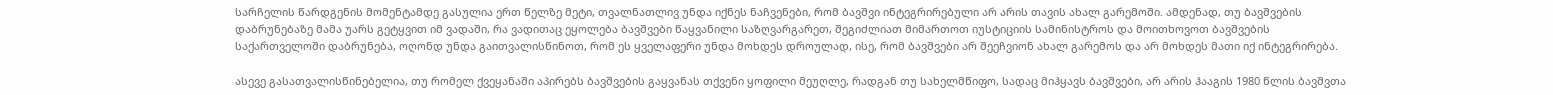სარჩელის წარდგენის მომენტამდე გასულია ერთ წელზე მეტი, თვალნათლივ უნდა იქნეს ნაჩვენები, რომ ბავშვი ინტეგრირებული არ არის თავის ახალ გარემოში. ამდენად, თუ ბავშვების დაბრუნებაზე მამა უარს გეტყვით იმ ვადაში, რა ვადითაც ეყოლება ბავშვები წაყვანილი საზღვარგარეთ, შეგიძლიათ მიმართოთ იუსტიციის სამინისტროს და მოითხოვოთ ბავშვების საქართველოში დაბრუნება, ოღონდ უნდა გაითვალისწინოთ, რომ ეს ყველაფერი უნდა მოხდეს დროულად, ისე, რომ ბავშვები არ შეეჩვიონ ახალ გარემოს და არ მოხდეს მათი იქ ინტეგრირება.

ასევე გასათვალისწინებელია, თუ რომელ ქვეყანაში აპირებს ბავშვების გაყვანას თქვენი ყოფილი მეუღლე, რადგან თუ სახელმწიფო, სადაც მიჰყავს ბავშვები, არ არის ჰააგის 1980 წლის ბავშვთა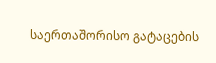საერთაშორისო გატაცების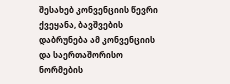შესახებ კონვენციის წევრი ქვეყანა, ბავშვების დაბრუნება ამ კონვენციის და საერთაშორისო ნორმების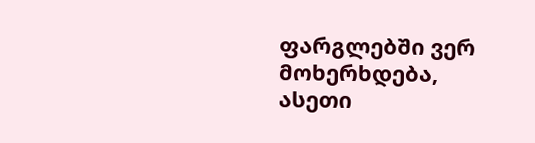ფარგლებში ვერ მოხერხდება, ასეთი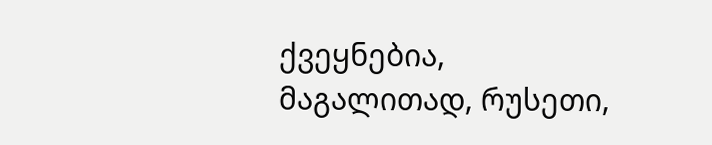ქვეყნებია, მაგალითად, რუსეთი,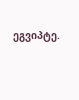ეგვიპტე.